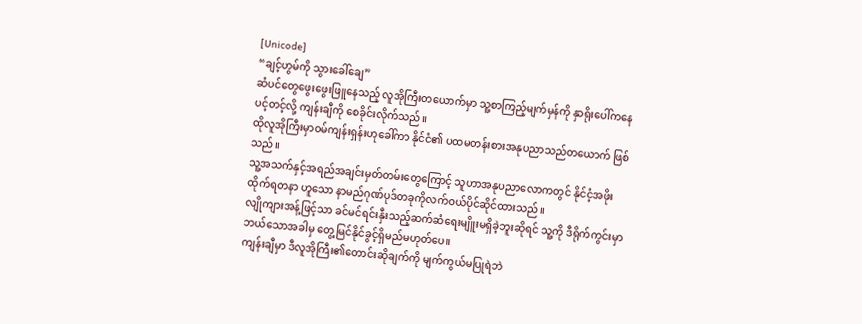[Unicode]
“ချင့်ဟွမ်ကို သွားခေါ်ချေ”
ဆံပင်တွေဖွေးဖွေးဖြူနေသည့် လူအိုကြီးတယောက်မှာ သူ့စာကြည့်မျက်မှန်ကို နှာရိုးပေါ်ကနေပင့်တင့်လို့ ကျန်းချီကို စေခိုင်းလိုက်သည်။
ထိုလူအိုကြီးမှာဝမ်ကျန်းရှန်းဟုခေါ်ကာ နိုင်ငံ၏ ပထမတန်းစားအနုပညာသည်တယောက် ဖြစ်သည်။
သူ့အသက်နှင့်အရည်အချင်းမှတ်တမ်းတွေကြောင့် သူဟာအနုပညာလောကတွင် နိုင်ငံ့အဖိုးထိုက်ရတနာ ဟူသော နာမည်ဂုဏ်ပုဒ်တခုကိုလက်ဝယ်ပိုင်ဆိုင်ထားသည်။
လျိုကျားအန့်ဖြင့်သာ ခင်မင်ရင်းနှီးသည့်ဆက်ဆံရေးမျိူးမရှိခဲ့ဘူးဆိုရင် သူ့ကို ဒီရိုက်ကွင်းမှာဘယ်သောအခါမှ တွေ့မြင်နိုင်ခွင့်ရှိမည်မဟုတ်ပေ။
ကျန်းချီမှာ ဒီလူအိုကြီး၏တောင်းဆိုချက်ကို မျက်ကွယ်မပြုရဲဘဲ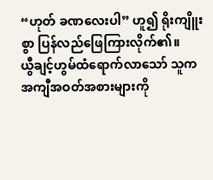“ဟုတ် ခဏလေးပါ” ဟူ၍ ရိုးကျိူးစွာ ပြန်လည်ဖြေကြားလိုက်၏။
ယွီချင့်ဟွမ်ထံရောက်လာသော် သူကအကျီအဝတ်အစားများကို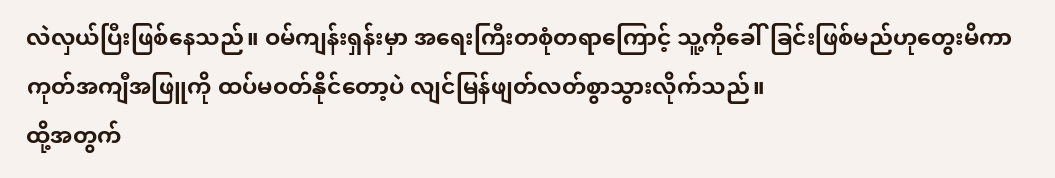လဲလှယ်ပြီးဖြစ်နေသည်။ ဝမ်ကျန်းရှန်းမှာ အရေးကြီးတစုံတရာကြောင့် သူ့ကိုခေါ်ခြင်းဖြစ်မည်ဟုတွေးမိကာ ကုတ်အကျီအဖြူကို ထပ်မဝတ်နိုင်တော့ပဲ လျင်မြန်ဖျတ်လတ်စွာသွားလိုက်သည်။
ထို့အတွက်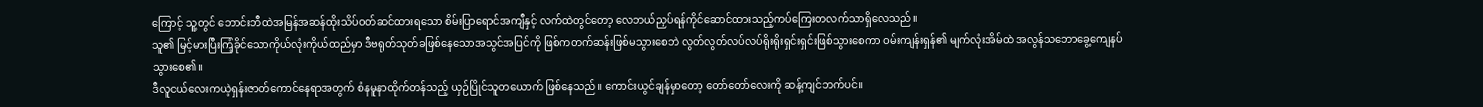ကြောင့် သူ့တွင် ဘောင်းဘီထဲအမြန်အဆန်ထိုးသိပ်ဝတ်ဆင်ထားရသော စိမ်းပြာရောင်အကျီနှင့် လက်ထဲတွင်တော့ လေဘယ်ညှပ်ရန်ကိုင်ဆောင်ထားသည့်ကပ်ကြေးတလက်သာရှိလေသည်။
သူ၏ မြင့်မားပြီးကြံ့ခိုင်သောကိုယ်လုံးကိုယ်ထည်မှာ ဒီဗရုတ်သုတ်ခဖြစ်နေသောအသွင်အပြင်ကို ဖြစ်ကတက်ဆန်းဖြစ်မသွားစေဘဲ လွတ်လွတ်လပ်လပ်ရိုးရိုးရှင်းရှင်းဖြစ်သွားစေကာ ဝမ်းကျန်းရှန်၏ မျက်လုံးအိမ်ထဲ အလွန်သဘောခွေ့ကျေနပ်သွားစေ၏။
ဒီလူငယ်လေးကယဲ့ရှန်းဇာတ်ကောင်နေရာအတွက် စံနမူနာထိုက်တန်သည့် ယှဉ်ပြိုင်သူတယောက် ဖြစ်နေသည်။ ကောင်းယွင်ချန်မှာတော့ တော်တော်လေးကို ဆန့်ကျင်ဘက်ပင်။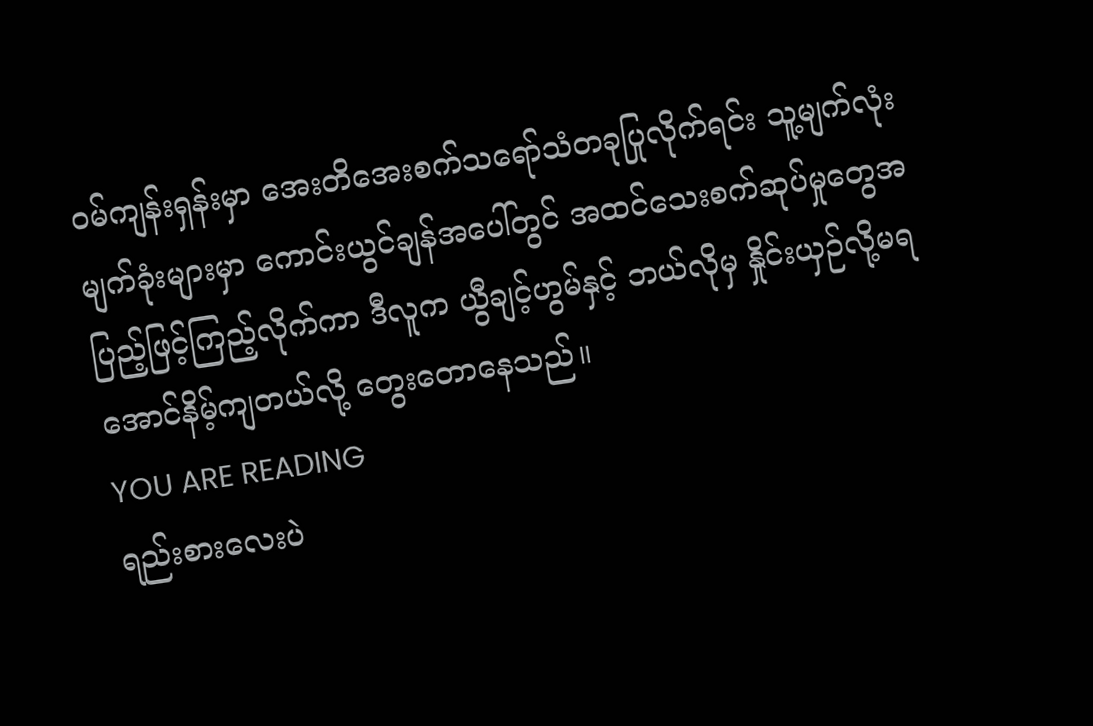ဝမ်ကျန်းရှန်းမှာ အေးတိအေးစက်သရော်သံတခုပြုလိုက်ရင်း သူ့မျက်လုံးမျက်ခုံးများမှာ ကောင်းယွင်ချန်အပေါ်တွင် အထင်သေးစက်ဆုပ်မှုတွေအပြည့်ဖြင့်ကြည့်လိုက်ကာ ဒီလူက ယွီချင့်ဟွမ်နှင့် ဘယ်လိုမှ နှိုင်းယှဉ်လို့မရအောင်နိမ့်ကျတယ်လို့ တွေးတောနေသည်။
YOU ARE READING
ရည်းစားလေးပဲ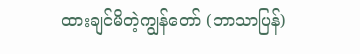ထားချင်မိတဲ့ကျွန်တော် (ဘာသာပြန်)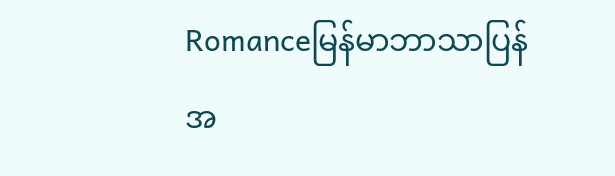Romanceမြန်မာဘာသာပြန် အ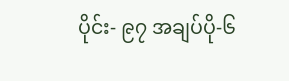ပိုင်း- ၉၇ အချပ်ပို-၆